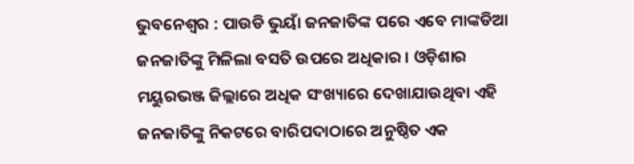ଭୁବନେଶ୍ୱର : ପାଉଡି ଭୁୟାଁ ଜନଜାତିଙ୍କ ପରେ ଏବେ ମାଙ୍କଡିଆ ଜନଜାତିଙ୍କୁ ମିଳିଲା ବସତି ଉପରେ ଅଧିକାର । ଓଡ଼ିଶାର ମୟୁରଭଞ୍ଜ ଜିଲ୍ଲାରେ ଅଧିକ ସଂଖ୍ୟାରେ ଦେଖାଯାଉଥିବା ଏହି ଜନଜାତିଙ୍କୁ ନିକଟରେ ବାରିପଦାଠାରେ ଅନୁଷ୍ଠିତ ଏକ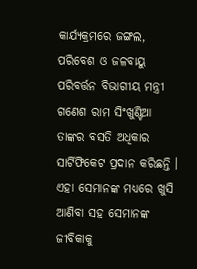କାର୍ଯ୍ୟକ୍ରମରେ ଜଙ୍ଗଲ, ପରିବେଶ ଓ ଜଳବାୟୁ ପରିବର୍ତ୍ତନ ବିଭାଗୀୟ ମନ୍ତ୍ରୀ ଗଣେଶ ରାମ ସିଂଖୁଣ୍ଟିଆ ତାଙ୍କର ବସତି ଅଧିକାର ସାର୍ଟିଫିକେଟ ପ୍ରଦାନ କରିଛନ୍ତି । ଏହା ସେମାନଙ୍କ ମଧ୍ୟରେ ଖୁସି ଆଣିବା ସହ ସେମାନଙ୍କ ଜୀବିକାକୁ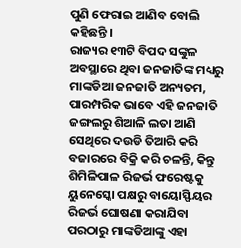ପୁଣି ଫେରାଇ ଆଣିବ ବୋଲି କହିଛନ୍ତି ।
ରାଜ୍ୟର ୧୩ଟି ବିପଦ ସଙ୍କୁଳ ଅବସ୍ଥାରେ ଥିବା ଜନଜାତିଙ୍କ ମଧ୍ୟରୁ ମାଙ୍କଡିଆ ଜନଜାତି ଅନ୍ୟତମ, ପାରମ୍ପରିକ ଭାବେ ଏହି ଜନଜାତି ଜଙ୍ଗଲରୁ ଶିଆଳି ଲତା ଆଣି ସେଥିରେ ଦଉଡି ତିଆରି କରି ବଜାରରେ ବିକ୍ରି କରି ଚଳନ୍ତି, କିନ୍ତୁ ଶିମିଳିପାଳ ରିଜର୍ଭ ଫରେଷ୍ଟକୁ ୟୁନେସ୍କୋ ପକ୍ଷରୁ ବାୟୋସ୍ଫିୟର ରିଜର୍ଭ ଘୋଷଣା କରାଯିବା ପରଠାରୁ ମାଙ୍କଡିଆଙ୍କୁ ଏହା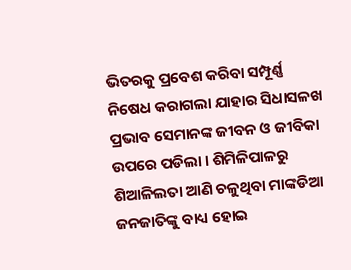ଭିତରକୁ ପ୍ରବେଶ କରିବା ସମ୍ପୂର୍ଣ୍ଣ ନିଷେଧ କରାଗଲା ଯାହାର ସିଧାସଳଖ ପ୍ରଭାବ ସେମାନଙ୍କ ଜୀବନ ଓ ଜୀବିକା ଉପରେ ପଡିଲା । ଶିମିଳିପାଳରୁ ଶିଆଳିଲତା ଆଣି ଚଳୁଥିବା ମାଙ୍କଡିଆ ଜନଜାତିଙ୍କୁ ବାଧ୍ୟ ହୋଇ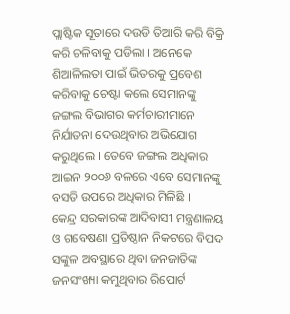ପ୍ଲାଷ୍ଟିକ ସୂତାରେ ଦଉଡି ତିଆରି କରି ବିକ୍ରି କରି ଚଳିବାକୁ ପଡିଲା । ଅନେକେ ଶିଆଳିଲତା ପାଇଁ ଭିତରକୁ ପ୍ରବେଶ କରିବାକୁ ଚେଷ୍ଟା କଲେ ସେମାନଙ୍କୁ ଜଙ୍ଗଲ ବିଭାଗର କର୍ମଚାରୀମାନେ ନିର୍ଯାତନା ଦେଉଥିବାର ଅଭିଯୋଗ କରୁଥିଲେ । ତେବେ ଜଙ୍ଗଲ ଅଧିକାର ଆଇନ ୨୦୦୬ ବଳରେ ଏବେ ସେମାନଙ୍କୁ ବସତି ଉପରେ ଅଧିକାର ମିଳିଛି ।
କେନ୍ଦ୍ର ସରକାରଙ୍କ ଆଦିବାସୀ ମନ୍ତ୍ରଣାଳୟ ଓ ଗବେଷଣା ପ୍ରତିଷ୍ଠାନ ନିକଟରେ ବିପଦ ସଙ୍କୁଳ ଅବସ୍ଥାରେ ଥିବା ଜନଜାତିଙ୍କ ଜନସଂଖ୍ୟା କମୁଥିବାର ରିପୋର୍ଟ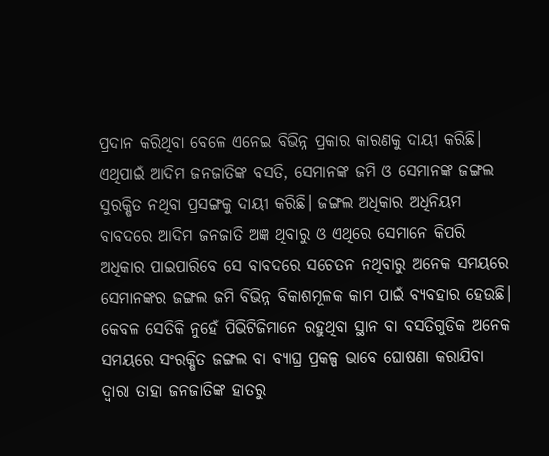ପ୍ରଦାନ କରିଥିବା ବେଳେ ଏନେଇ ବିଭିନ୍ନ ପ୍ରକାର କାରଣକୁ ଦାୟୀ କରିଛି। ଏଥିପାଇଁ ଆଦିମ ଜନଜାତିଙ୍କ ବସତି, ସେମାନଙ୍କ ଜମି ଓ ସେମାନଙ୍କ ଜଙ୍ଗଲ ସୁରକ୍ଷିତ ନଥିବା ପ୍ରସଙ୍ଗକୁ ଦାୟୀ କରିଛି। ଜଙ୍ଗଲ ଅଧିକାର ଅଧିନିୟମ ବାବଦରେ ଆଦିମ ଜନଜାତି ଅଜ୍ଞ ଥିବାରୁ ଓ ଏଥିରେ ସେମାନେ କିପରି ଅଧିକାର ପାଇପାରିବେ ସେ ବାବଦରେ ସଚେତନ ନଥିବାରୁ ଅନେକ ସମୟରେ ସେମାନଙ୍କର ଜଙ୍ଗଲ ଜମି ବିଭିନ୍ନ ବିକାଶମୂଳକ କାମ ପାଇଁ ବ୍ୟବହାର ହେଉଛି। କେବଳ ସେତିକି ନୁହେଁ ପିଭିଟିଜିମାନେ ରହୁଥିବା ସ୍ଥାନ ବା ବସତିଗୁଡିକ ଅନେକ ସମୟରେ ସଂରକ୍ଷିତ ଜଙ୍ଗଲ ବା ବ୍ୟାଘ୍ର ପ୍ରକଳ୍ପ ଭାବେ ଘୋଷଣା କରାଯିବା ଦ୍ୱାରା ତାହା ଜନଜାତିଙ୍କ ହାତରୁ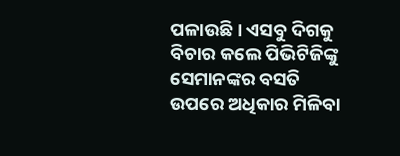ପଳାଉଛି। ଏସବୁ ଦିଗକୁ ବିଚାର କଲେ ପିଭିଟିଜିଙ୍କୁ ସେମାନଙ୍କର ବସତି ଉପରେ ଅଧିକାର ମିଳିବା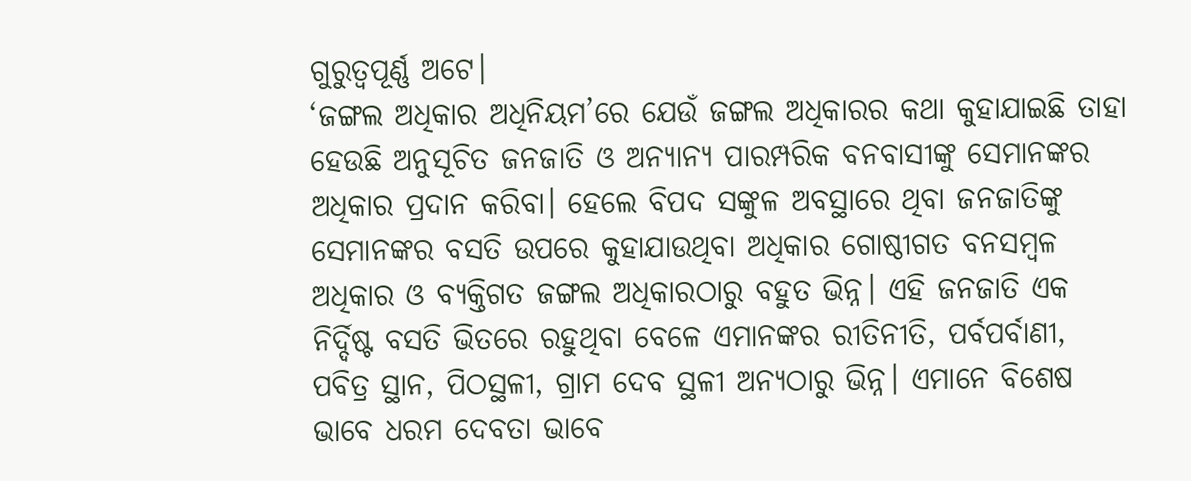ଗୁରୁତ୍ୱପୂର୍ଣ୍ଣ ଅଟେ।
‘ଜଙ୍ଗଲ ଅଧିକାର ଅଧିନିୟମ’ରେ ଯେଉଁ ଜଙ୍ଗଲ ଅଧିକାରର କଥା କୁହାଯାଇଛି ତାହା ହେଉଛି ଅନୁସୂଚିତ ଜନଜାତି ଓ ଅନ୍ୟାନ୍ୟ ପାରମ୍ପରିକ ବନବାସୀଙ୍କୁ ସେମାନଙ୍କର ଅଧିକାର ପ୍ରଦାନ କରିବା। ହେଲେ ବିପଦ ସଙ୍କୁଳ ଅବସ୍ଥାରେ ଥିବା ଜନଜାତିଙ୍କୁ ସେମାନଙ୍କର ବସତି ଉପରେ କୁହାଯାଉଥିବା ଅଧିକାର ଗୋଷ୍ଠୀଗତ ବନସମ୍ବଳ ଅଧିକାର ଓ ବ୍ୟକ୍ତିଗତ ଜଙ୍ଗଲ ଅଧିକାରଠାରୁ ବହୁତ ଭିନ୍ନ। ଏହି ଜନଜାତି ଏକ ନିର୍ଦ୍ଦିଷ୍ଟ ବସତି ଭିତରେ ରହୁଥିବା ବେଳେ ଏମାନଙ୍କର ରୀତିନୀତି, ପର୍ବପର୍ବାଣୀ, ପବିତ୍ର ସ୍ଥାନ, ପିଠସ୍ଥଳୀ, ଗ୍ରାମ ଦେବ ସ୍ଥଳୀ ଅନ୍ୟଠାରୁ ଭିନ୍ନ। ଏମାନେ ବିଶେଷ ଭାବେ ଧରମ ଦେବତା ଭାବେ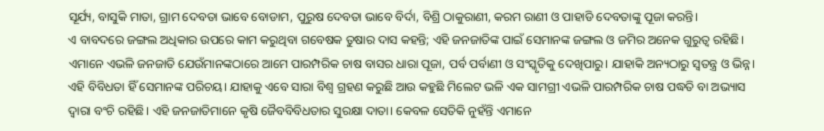ସୂର୍ଯ୍ୟ, ବାସୁକି ମାତା, ଗ୍ରାମ ଦେବତା ଭାବେ ବୋଡାମ, ପୁରୁଷ ଦେବତା ଭାବେ ବିର୍ଦା, ବିଶ୍ରି ଠାକୁରାଣୀ, କରମ ରାଣୀ ଓ ପାହାଡି ଦେବତାଙ୍କୁ ପୂଜା କରନ୍ତି।
ଏ ବାବଦରେ ଜଙ୍ଗଲ ଅଧିକାର ଉପରେ କାମ କରୁଥିବା ଗବେଷକ ତୁଷାର ଦାସ କହନ୍ତି; ଏହି ଜନଜାତିଙ୍କ ପାଇଁ ସେମାନଙ୍କ ଜଙ୍ଗଲ ଓ ଜମିର ଅନେକ ଗୁରୁତ୍ୱ ରହିଛି। ଏମାନେ ଏଭଳି ଜନଜାତି ଯେଉଁମାନଙ୍କଠାରେ ଆମେ ପାରମ୍ପରିକ ଚାଷ ବାସର ଧାରା ପୂଜା, ପର୍ବ ପର୍ବାଣୀ ଓ ସଂସ୍କୃତିକୁ ଦେଖିପାରୁ। ଯାହାକି ଅନ୍ୟଠାରୁ ସ୍ୱତନ୍ତ୍ର ଓ ଭିନ୍ନ। ଏହି ବିବିଧତା ହିଁ ସେମାନଙ୍କ ପରିଚୟ। ଯାହାକୁ ଏବେ ସାରା ବିଶ୍ୱ ଗ୍ରହଣ କରୁଛି ଆଉ କହୁଛି ମିଲେଟ ଭଳି ଏକ ସାମଗ୍ରୀ ଏଭଳି ପାରମ୍ପରିକ ଚାଷ ପଦ୍ଧତି ବା ଅଭ୍ୟାସ ଦ୍ୱାରା ବଂଚି ରହିଛି। ଏହି ଜନଜାତିମାନେ କୃଷି ଜୈବବିବିଧତାର ସୁରକ୍ଷା ଦାତା। କେବଳ ସେତିକି ନୁହଁନ୍ତି ଏମାନେ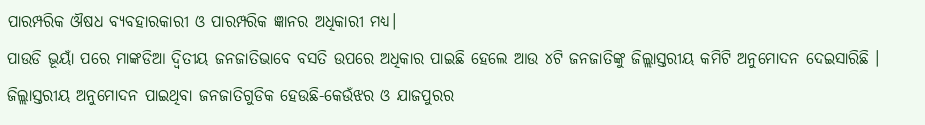ପାରମ୍ପରିକ ଔଷଧ ବ୍ୟବହାରକାରୀ ଓ ପାରମ୍ପରିକ ଜ୍ଞାନର ଅଧିକାରୀ ମଧ୍ୟ।
ପାଉଡି ଭୂୟାଁ ପରେ ମାଙ୍କଡିଆ ଦ୍ୱିତୀୟ ଜନଜାତିଭାବେ ବସତି ଉପରେ ଅଧିକାର ପାଇଛି ହେଲେ ଆଉ ୪ଟି ଜନଜାତିଙ୍କୁ ଜିଲ୍ଲାସ୍ତରୀୟ କମିଟି ଅନୁମୋଦନ ଦେଇସାରିଛି । ଜିଲ୍ଲାସ୍ତରୀୟ ଅନୁମୋଦନ ପାଇଥିବା ଜନଜାତିଗୁଡିକ ହେଉଛି-କେଉଁଝର ଓ ଯାଜପୁରର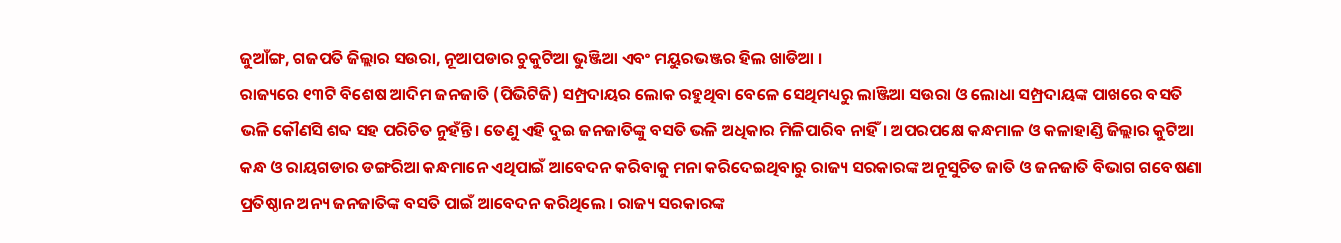ଜୁଆଁଙ୍ଗ, ଗଜପତି ଜିଲ୍ଲାର ସଉରା, ନୂଆପଡାର ଚୁକୁଟିଆ ଭୁଞ୍ଜିଆ ଏବଂ ମୟୁରଭଞ୍ଜର ହିଲ ଖାଡିଆ ।
ରାଜ୍ୟରେ ୧୩ଟି ବିଶେଷ ଆଦିମ ଜନଜାତି (ପିଭିଟିଜି) ସମ୍ପ୍ରଦାୟର ଲୋକ ରହୁଥିବା ବେଳେ ସେଥିମଧ୍ୟରୁ ଲାଞ୍ଜିଆ ସଉରା ଓ ଲୋଧା ସମ୍ପ୍ରଦାୟଙ୍କ ପାଖରେ ବସତି ଭଳି କୌଣସି ଶବ୍ଦ ସହ ପରିଚିତ ନୁହଁନ୍ତି। ତେଣୁ ଏହି ଦୁଇ ଜନଜାତିଙ୍କୁ ବସତି ଭଳି ଅଧିକାର ମିଳିପାରିବ ନାହିଁ। ଅପରପକ୍ଷେ କନ୍ଧମାଳ ଓ କଳାହାଣ୍ଡି ଜିଲ୍ଲାର କୁଟିଆ କନ୍ଧ ଓ ରାୟଗଡାର ଡଙ୍ଗରିଆ କନ୍ଧମାନେ ଏଥିପାଇଁ ଆବେଦନ କରିବାକୁ ମନା କରିଦେଇଥିବାରୁ ରାଜ୍ୟ ସରକାରଙ୍କ ଅନୂସୁଚିତ ଜାତି ଓ ଜନଜାତି ବିଭାଗ ଗବେଷଣା ପ୍ରତିଷ୍ଠାନ ଅନ୍ୟ ଜନଜାତିଙ୍କ ବସତି ପାଇଁ ଆବେଦନ କରିଥିଲେ । ରାଜ୍ୟ ସରକାରଙ୍କ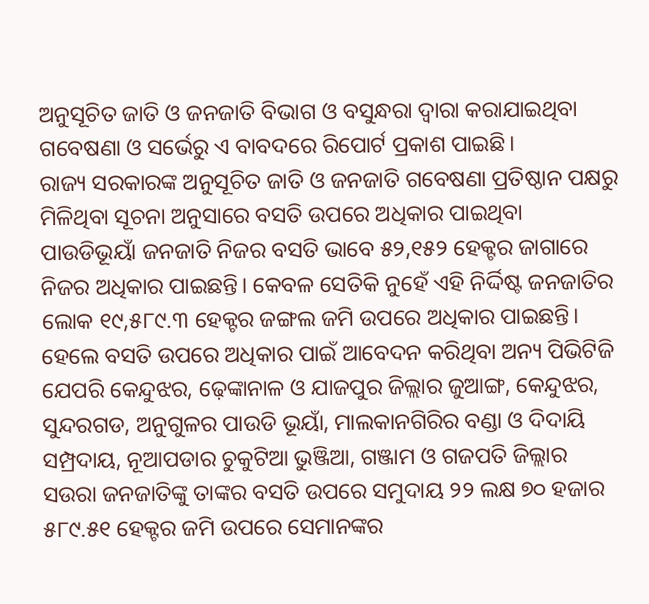ଅନୁସୂଚିତ ଜାତି ଓ ଜନଜାତି ବିଭାଗ ଓ ବସୁନ୍ଧରା ଦ୍ୱାରା କରାଯାଇଥିବା ଗବେଷଣା ଓ ସର୍ଭେରୁ ଏ ବାବଦରେ ରିପୋର୍ଟ ପ୍ରକାଶ ପାଇଛି।
ରାଜ୍ୟ ସରକାରଙ୍କ ଅନୁସୂଚିତ ଜାତି ଓ ଜନଜାତି ଗବେଷଣା ପ୍ରତିଷ୍ଠାନ ପକ୍ଷରୁ ମିଳିଥିବା ସୂଚନା ଅନୁସାରେ ବସତି ଉପରେ ଅଧିକାର ପାଇଥିବା ପାଉଡିଭୂୟାଁ ଜନଜାତି ନିଜର ବସତି ଭାବେ ୫୨,୧୫୨ ହେକ୍ଟର ଜାଗାରେ ନିଜର ଅଧିକାର ପାଇଛନ୍ତି। କେବଳ ସେତିକି ନୁହେଁ ଏହି ନିର୍ଦ୍ଦିଷ୍ଟ ଜନଜାତିର ଲୋକ ୧୯,୫୮୯.୩ ହେକ୍ଟର ଜଙ୍ଗଲ ଜମି ଉପରେ ଅଧିକାର ପାଇଛନ୍ତି। ହେଲେ ବସତି ଉପରେ ଅଧିକାର ପାଇଁ ଆବେଦନ କରିଥିବା ଅନ୍ୟ ପିଭିଟିଜି ଯେପରି କେନ୍ଦୁଝର, ଢ଼େଙ୍କାନାଳ ଓ ଯାଜପୁର ଜିଲ୍ଲାର ଜୁଆଙ୍ଗ, କେନ୍ଦୁଝର, ସୁନ୍ଦରଗଡ, ଅନୁଗୁଳର ପାଉଡି ଭୂୟାଁ, ମାଲକାନଗିରିର ବଣ୍ଡା ଓ ଦିଦାୟି ସମ୍ପ୍ରଦାୟ, ନୂଆପଡାର ଚୁକୁଟିଆ ଭୁଞ୍ଜିଆ, ଗଞ୍ଜାମ ଓ ଗଜପତି ଜିଲ୍ଲାର ସଉରା ଜନଜାତିଙ୍କୁ ତାଙ୍କର ବସତି ଉପରେ ସମୁଦାୟ ୨୨ ଲକ୍ଷ ୭୦ ହଜାର ୫୮୯.୫୧ ହେକ୍ଟର ଜମି ଉପରେ ସେମାନଙ୍କର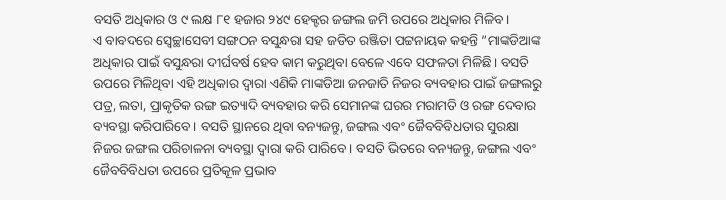ବସତି ଅଧିକାର ଓ ୯ ଲକ୍ଷ ୮୧ ହଜାର ୨୪୯ ହେକ୍ଟର ଜଙ୍ଗଲ ଜମି ଉପରେ ଅଧିକାର ମିଳିବ।
ଏ ବାବଦରେ ସ୍ୱେଚ୍ଛାସେବୀ ସଙ୍ଗଠନ ବସୁନ୍ଧରା ସହ ଜଡିତ ରଞ୍ଜିତା ପଟ୍ଟନାୟକ କହନ୍ତି ”ମାଙ୍କଡିଆଙ୍କ ଅଧିକାର ପାଇଁ ବସୁନ୍ଧରା ଦୀର୍ଘବର୍ଷ ହେବ କାମ କରୁଥିବା ବେଳେ ଏବେ ସଫଳତା ମିଳିଛି। ବସତି ଉପରେ ମିଳିଥିବା ଏହି ଅଧିକାର ଦ୍ୱାରା ଏଣିକି ମାଙ୍କଡିଆ ଜନଜାତି ନିଜର ବ୍ୟବହାର ପାଇଁ ଜଙ୍ଗଲରୁ ପତ୍ର, ଲତା, ପ୍ରାକୃତିକ ରଙ୍ଗ ଇତ୍ୟାଦି ବ୍ୟବହାର କରି ସେମାନଙ୍କ ଘରର ମରାମତି ଓ ରଙ୍ଗ ଦେବାର ବ୍ୟବସ୍ଥା କରିପାରିବେ। ବସତି ସ୍ଥାନରେ ଥିବା ବନ୍ୟଜନ୍ତୁ, ଜଙ୍ଗଲ ଏବଂ ଜୈବବିବିଧତାର ସୁରକ୍ଷା ନିଜର ଜଙ୍ଗଲ ପରିଚାଳନା ବ୍ୟବସ୍ଥା ଦ୍ୱାରା କରି ପାରିବେ। ବସତି ଭିତରେ ବନ୍ୟଜନ୍ତୁ, ଜଙ୍ଗଲ ଏବଂ ଜୈବବିବିଧତା ଉପରେ ପ୍ରତିକୂଳ ପ୍ରଭାବ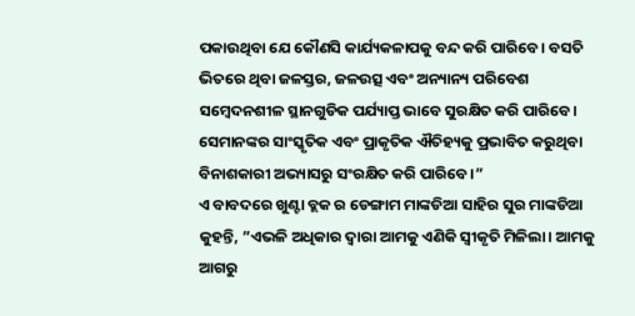ପକାଉଥିବା ଯେ କୌଣସି କାର୍ଯ୍ୟକଳାପକୁ ବନ୍ଦ କରି ପାରିବେ। ବସତି ଭିତରେ ଥିବା ଜଳସ୍ତର, ଜଳଉତ୍ସ ଏବଂ ଅନ୍ୟାନ୍ୟ ପରିବେଶ ସମ୍ବେଦନଶୀଳ ସ୍ଥାନଗୁଡିକ ପର୍ଯ୍ୟାପ୍ତ ଭାବେ ସୁରକ୍ଷିତ କରି ପାରିବେ। ସେମାନଙ୍କର ସାଂସ୍କୃତିକ ଏବଂ ପ୍ରାକୃତିକ ଐତିହ୍ୟକୁ ପ୍ରଭାବିତ କରୁଥିବା ବିନାଶକାରୀ ଅଭ୍ୟାସରୁ ସଂରକ୍ଷିତ କରି ପାରିବେ।”
ଏ ବାବଦରେ ଖୁଣ୍ଟା ବ୍ଲକ ର ଡେଙ୍ଗାମ ମାଙ୍କଡିଆ ସାହିର ସୁର ମାଙ୍କଡିଆ କୁହନ୍ତି, ”ଏଭଳି ଅଧିକାର ଦ୍ୱାରା ଆମକୁ ଏଣିକି ସ୍ୱୀକୃତି ମିଳିଲା। ଆମକୁ ଆଗରୁ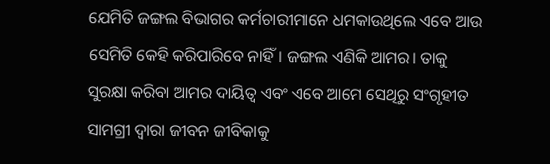ଯେମିତି ଜଙ୍ଗଲ ବିଭାଗର କର୍ମଚାରୀମାନେ ଧମକାଉଥିଲେ ଏବେ ଆଉ ସେମିତି କେହି କରିପାରିବେ ନାହିଁ। ଜଙ୍ଗଲ ଏଣିକି ଆମର। ତାକୁ ସୁରକ୍ଷା କରିବା ଆମର ଦାୟିତ୍ୱ ଏବଂ ଏବେ ଆମେ ସେଥିରୁ ସଂଗୃହୀତ ସାମଗ୍ରୀ ଦ୍ୱାରା ଜୀବନ ଜୀବିକାକୁ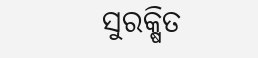ସୁରକ୍ଷିତ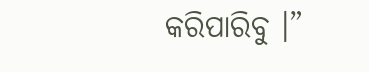କରିପାରିବୁ ।”